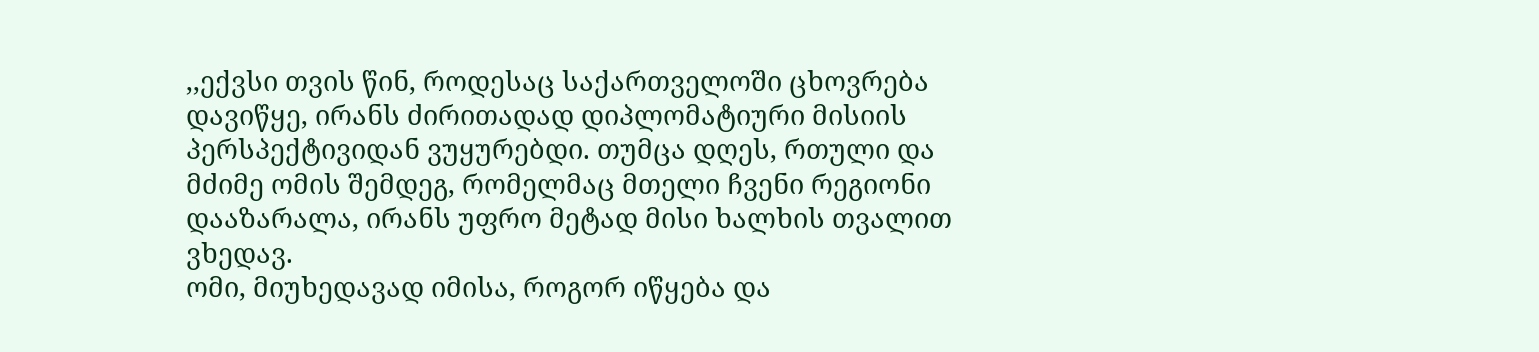,,ექვსი თვის წინ, როდესაც საქართველოში ცხოვრება დავიწყე, ირანს ძირითადად დიპლომატიური მისიის პერსპექტივიდან ვუყურებდი. თუმცა დღეს, რთული და მძიმე ომის შემდეგ, რომელმაც მთელი ჩვენი რეგიონი დააზარალა, ირანს უფრო მეტად მისი ხალხის თვალით ვხედავ.
ომი, მიუხედავად იმისა, როგორ იწყება და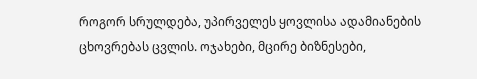როგორ სრულდება, უპირველეს ყოვლისა ადამიანების ცხოვრებას ცვლის. ოჯახები, მცირე ბიზნესები,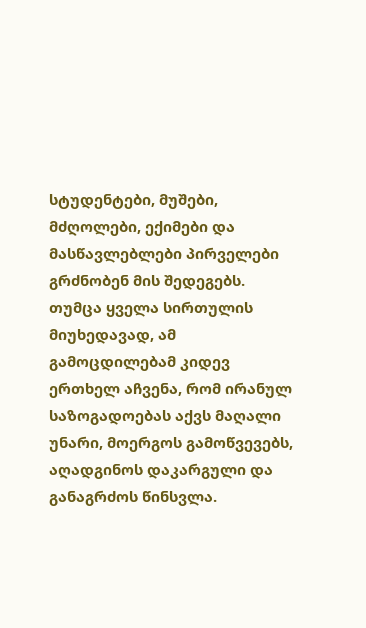სტუდენტები, მუშები, მძღოლები, ექიმები და მასწავლებლები პირველები გრძნობენ მის შედეგებს.
თუმცა ყველა სირთულის მიუხედავად, ამ გამოცდილებამ კიდევ ერთხელ აჩვენა, რომ ირანულ საზოგადოებას აქვს მაღალი უნარი, მოერგოს გამოწვევებს, აღადგინოს დაკარგული და განაგრძოს წინსვლა.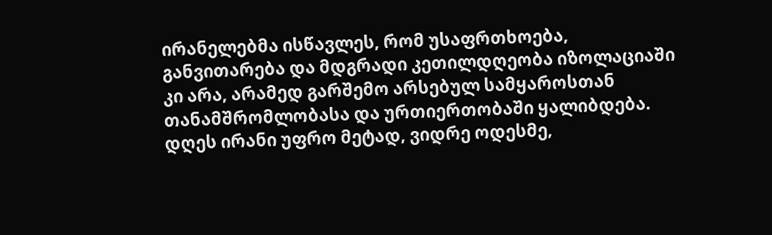ირანელებმა ისწავლეს, რომ უსაფრთხოება, განვითარება და მდგრადი კეთილდღეობა იზოლაციაში კი არა, არამედ გარშემო არსებულ სამყაროსთან თანამშრომლობასა და ურთიერთობაში ყალიბდება.
დღეს ირანი უფრო მეტად, ვიდრე ოდესმე,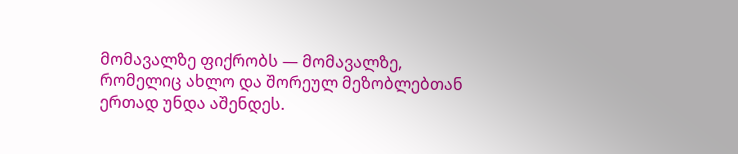მომავალზე ფიქრობს — მომავალზე, რომელიც ახლო და შორეულ მეზობლებთან ერთად უნდა აშენდეს.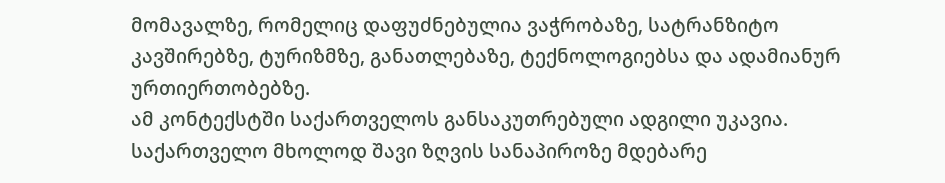მომავალზე, რომელიც დაფუძნებულია ვაჭრობაზე, სატრანზიტო კავშირებზე, ტურიზმზე, განათლებაზე, ტექნოლოგიებსა და ადამიანურ ურთიერთობებზე.
ამ კონტექსტში საქართველოს განსაკუთრებული ადგილი უკავია.
საქართველო მხოლოდ შავი ზღვის სანაპიროზე მდებარე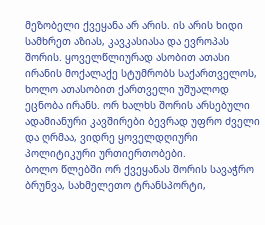მეზობელი ქვეყანა არ არის. ის არის ხიდი სამხრეთ აზიას, კავკასიასა და ევროპას შორის. ყოველწლიურად ასობით ათასი ირანის მოქალაქე სტუმრობს საქართველოს, ხოლო ათასობით ქართველი უშუალოდ ეცნობა ირანს. ორ ხალხს შორის არსებული ადამიანური კავშირები ბევრად უფრო ძველი და ღრმაა, ვიდრე ყოველდღიური პოლიტიკური ურთიერთობები.
ბოლო წლებში ორ ქვეყანას შორის სავაჭრო ბრუნვა, სახმელეთო ტრანსპორტი,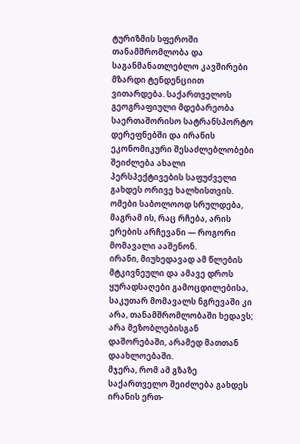ტურიზმის სფეროში თანამშრომლობა და საგანმანათლებლო კავშირები მზარდი ტენდენციით ვითარდება. საქართველოს გეოგრაფიული მდებარეობა საერთაშორისო სატრანსპორტო დერეფნებში და ირანის ეკონომიკური შესაძლებლობები შეიძლება ახალი პერსპექტივების საფუძველი გახდეს ორივე ხალხისთვის.
ომები საბოლოოდ სრულდება, მაგრამ ის, რაც რჩება, არის ერების არჩევანი — როგორი მომავალი ააშენონ.
ირანი, მიუხედავად ამ წლების მტკივნეული და ამავე დროს ყურადსაღები გამოცდილებისა, საკუთარ მომავალს ნგრევაში კი არა, თანამშრომლობაში ხედავს; არა მეზობლებისგან დაშორებაში, არამედ მათთან დაახლოებაში.
მჯერა, რომ ამ გზაზე საქართველო შეიძლება გახდეს ირანის ერთ-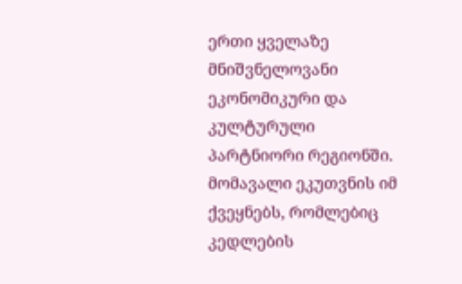ერთი ყველაზე მნიშვნელოვანი ეკონომიკური და კულტურული პარტნიორი რეგიონში.
მომავალი ეკუთვნის იმ ქვეყნებს, რომლებიც კედლების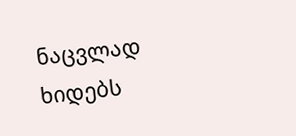ნაცვლად ხიდებს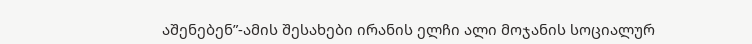აშენებენ”-ამის შესახები ირანის ელჩი ალი მოჯანის სოციალურ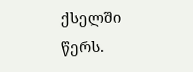ქსელში წერს.